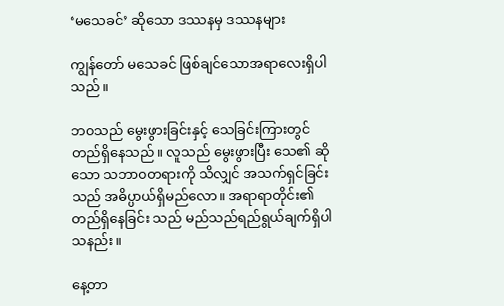‘မသေခင်’ ဆိုသော ဒဿနမှ ဒဿနများ

ကျွန်တော် မသေခင် ဖြစ်ချင်သောအရာလေးရှိပါသည်။

ဘ၀သည် မွေးဖွားခြင်းနှင့် သေခြင်းကြားတွင် တည်ရှိနေသည်။ လူသည် မွေးဖွားပြီး သေ၏ ဆိုသော သဘာ၀တရားကို သိလျှင် အသက်ရှင်ခြင်းသည် အဓိပ္ပာယ်ရှိမည်လော။ အရာရာတိုင်း၏ တည်ရှိနေခြင်း သည် မည်သည်ရည်ရွယ်ချက်ရှိပါသနည်း။

နေ့တာ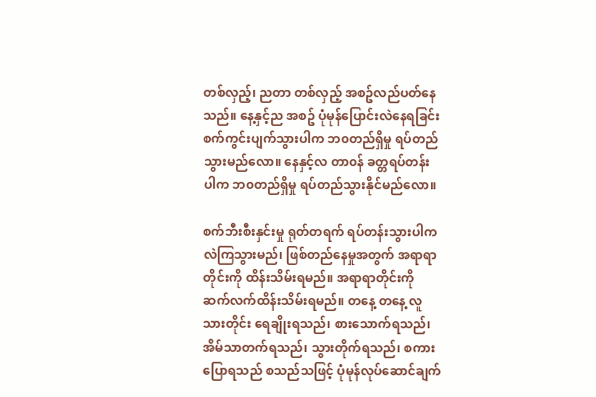တစ်လှည့်၊ ညတာ တစ်လှည့် အစဥ်လည်ပတ်နေသည်။ နေ့နှင့်ည အစဥ် ပုံမုန်ပြောင်းလဲနေရခြင်း စက်ကွင်းပျက်သွားပါက ဘ၀တည်ရှိမှု ရပ်တည်သွားမည်လော။ နေနှင့်လ တာ၀န် ခတ္တရပ်တန်းပါက ဘ၀တည်ရှိမှု ရပ်တည်သွားနိုင်မည်လော။

စက်ဘီးစီးနှင်းမှု ရုတ်တရက် ရပ်တန်းသွားပါက လဲကြသွားမည်၊ ဖြစ်တည်နေမှုအတွက် အရာရာတိုင်းကို ထိန်းသိမ်းရမည်။ အရာရာတိုင်းကို ဆက်လက်ထိန်းသိမ်းရမည်။ တနေ့ တနေ့ လူသားတိုင်း ရေချိုးရသည်၊ စားသောက်ရသည်၊ အိမ်သာတက်ရသည်၊ သွားတိုက်ရသည်၊ စကားပြောရသည် စသည်သဖြင့် ပုံမုန်လုပ်ဆောင်ချက်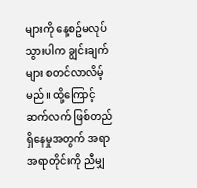များကို နေ့စဥ်မလုပ်သွားပါက ချွင်းချက်များ စတင်လာလိမ့်မည်။ ထို့ကြောင့် ဆက်လက် ဖြစ်တည်ရှိနေမှုအတွက် အရာအရာတိုင်းကို ညီမျှ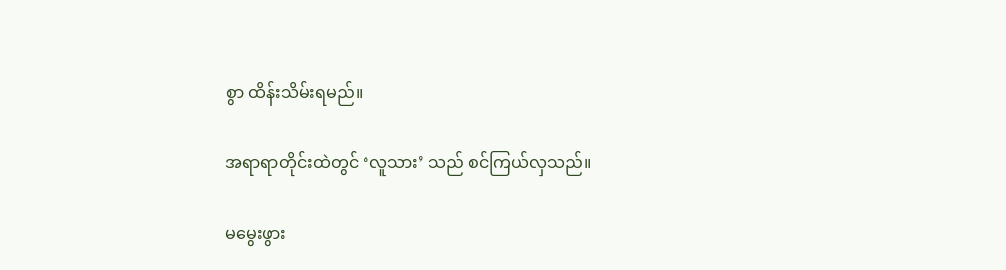စွာ ထိန်းသိမ်းရမည်။

အရာရာတိုင်းထဲတွင် ‘လူသား’ သည် စင်ကြယ်လှသည်။

မမွေးဖွား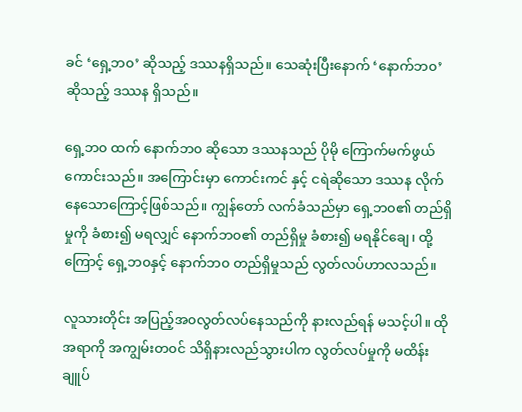ခင် ‘ရှေ့ဘ၀’ ဆိုသည့် ဒဿနရှိသည်။ သေဆုံးပြီးနောက် ‘နောက်ဘ၀’ ဆိုသည့် ဒဿန ရှိသည်။

ရှေ့ဘ၀ ထက် နောက်ဘ၀ ဆိုသော ဒဿနသည် ပိုမို ကြောက်မက်ဖွယ်ကောင်းသည်။ အကြောင်းမှာ ကောင်းကင် နှင့် ငရဲဆိုသော ဒဿန လိုက်နေသောကြောင့်ဖြစ်သည်။ ကျွန်တော် လက်ခံသည်မှာ ရှေ့ဘ၀၏ တည်ရှိမှုကို ခံစား၍ မရလျှင် နောက်ဘ၀၏ တည်ရှိမှု ခံစား၍ မရနိုင်ချေ၊ ထို့ကြောင့် ရှေ့ဘ၀နှင့် နောက်ဘ၀ တည်ရှိမှုသည် လွတ်လပ်ဟာလသည်။

လူသားတိုင်း အပြည့်အ၀လွတ်လပ်နေသည်ကို နားလည်ရန် မသင့်ပါ။ ထိုအရာကို အကျွမ်းတ၀င် သိရှိနားလည်သွားပါက လွတ်လပ်မှုကို မထိန်းချူပ်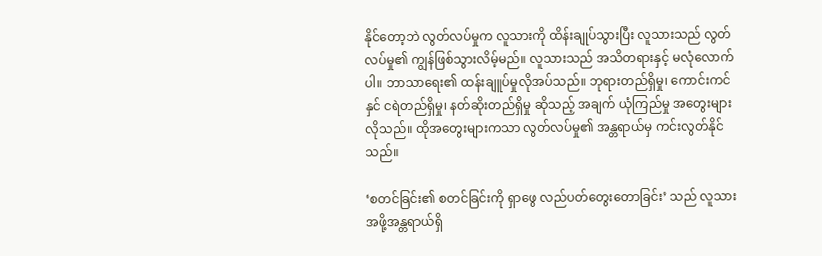နိုင်တော့ဘဲ လွတ်လပ်မှုက လူသားကို ထိန်းချုပ်သွားပြီး လူသားသည် လွတ်လပ်မှု၏ ကျွန်ဖြစ်သွားလိမ့်မည်။ လူသားသည် အသိတရားနှင့် မလုံလောက်ပါ။ ဘာသာရေး၏ ထန်းချူပ်မှုလိုအပ်သည်။ ဘုရားတည်ရှိမှု၊ ကောင်းကင်နှင် ငရဲတည်ရှိမှု၊ နတ်ဆိုးတည်ရှိမှု ဆိုသည့် အချက် ယုံကြည်မှု အတွေးများ လိုသည်။ ထိုအတွေးများကသာ လွတ်လပ်မှု၏ အန္တရာယ်မှ ကင်းလွတ်နိုင်သည်။

‘စတင်ခြင်း၏ စတင်ခြင်းကို ရှာဖွေ လည်ပတ်တွေးတောခြင်း’ သည် လူသားအဖို့အန္တရာယ်ရှိ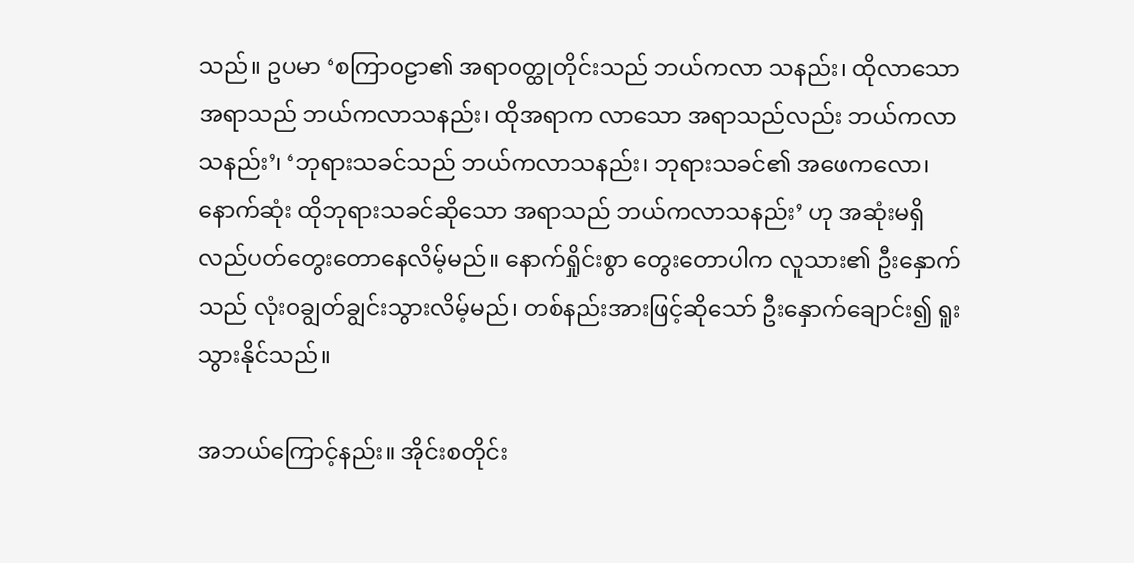သည်။ ဥပမာ ‘စကြာ၀ဠာ၏ အရာ၀တ္ထုတိုင်းသည် ဘယ်ကလာ သနည်း၊ ထိုလာသော အရာသည် ဘယ်ကလာသနည်း၊ ထိုအရာက လာသော အရာသည်လည်း ဘယ်ကလာသနည်း’၊ ‘ဘုရားသခင်သည် ဘယ်ကလာသနည်း၊ ဘုရားသခင်၏ အဖေကလော၊ နောက်ဆုံး ထိုဘုရားသခင်ဆိုသော အရာသည် ဘယ်ကလာသနည်း’ ဟု အဆုံးမရှိ လည်ပတ်တွေးတောနေလိမ့်မည်။ နောက်ရှိုင်းစွာ တွေးတောပါက လူသား၏ ဦးနှောက်သည် လုံး၀ချွတ်ချွင်းသွားလိမ့်မည်၊ တစ်နည်းအားဖြင့်ဆိုသော် ဦးနှောက်ချောင်း၍ ရူးသွားနိုင်သည်။

အဘယ်ကြောင့်နည်း။ အိုင်းစတိုင်း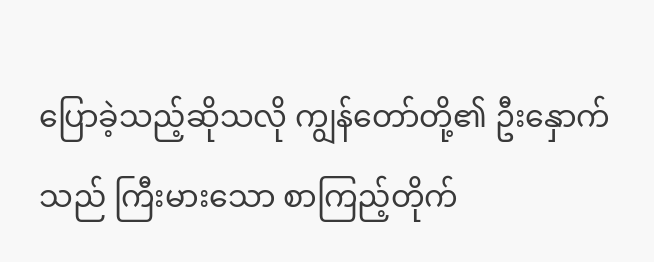ပြောခဲ့သည့်ဆိုသလို ကျွန်တော်တို့၏ ဦးနှောက်သည် ကြီးမားသော စာကြည့်တိုက်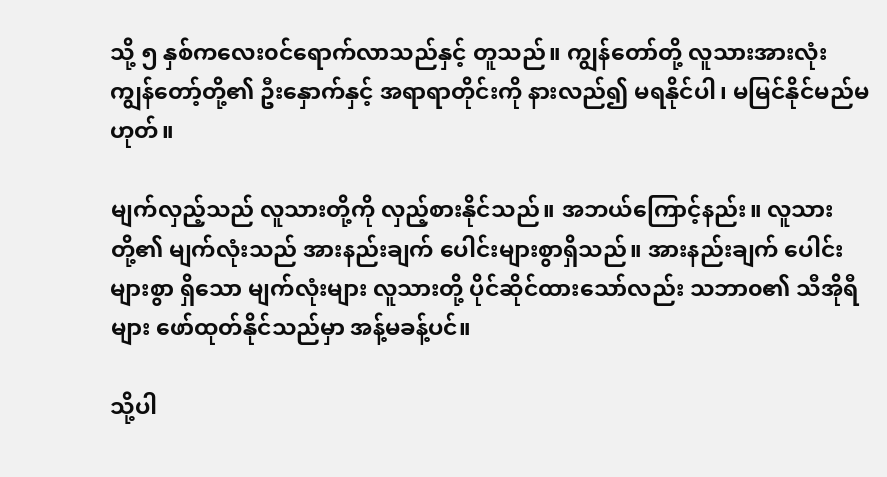သို့ ၅ နှစ်ကလေး၀င်ရောက်လာသည်နှင့် တူသည်။ ကျွန်တော်တို့ လူသားအားလုံး ကျွန်တော့်တို့၏ ဦးနှောက်နှင့် အရာရာတိုင်းကို နားလည်၍ မရနိုင်ပါ၊ မမြင်နိုင်မည်မဟုတ်။

မျက်လှည့်သည် လူသားတို့ကို လှည့်စားနိုင်သည်။ အဘယ်ကြောင့်နည်း။ လူသားတို့၏ မျက်လုံးသည် အားနည်းချက် ပေါင်းများစွာရှိသည်။ အားနည်းချက် ပေါင်းများစွာ ရှိသော မျက်လုံးများ လူသားတို့ ပိုင်ဆိုင်ထားသော်လည်း သဘာ၀၏ သီအိုရီများ ဖော်ထုတ်နိုင်သည်မှာ အန့်မခန့်ပင်။

သို့ပါ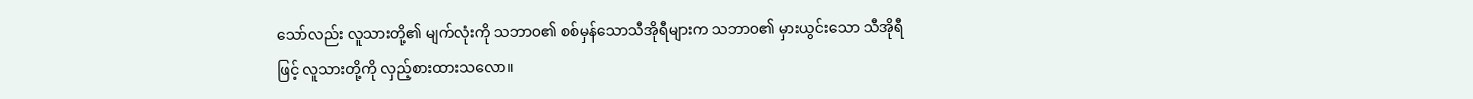သော်လည်း လူသားတို့၏ မျက်လုံးကို သဘာ၀၏ စစ်မှန်သောသီအိုရီများက သဘာ၀၏ မှားယွင်းသော သီအိုရီဖြင့် လူသားတို့ကို လှည့်စားထားသလော။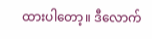ထားပါတော့။ ဒီလောက်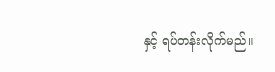နှင့် ရပ်တန်းလိုက်မည်။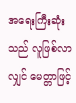အရေးကြီးဆုံးသည် လူဖြစ်လာလျှင် မေတ္တာဖြင့်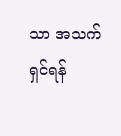သာ အသက်ရှင်ရန်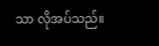သာ လိုအပ်သည်။